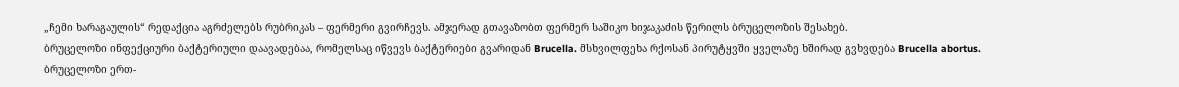„ჩემი ხარაგაულის“ რედაქცია აგრძელებს რუბრიკას – ფერმერი გვირჩევს. ამჯერად გთავაზობთ ფერმერ საშიკო ხიჯაკაძის წერილს ბრუცელოზის შესახებ.
ბრუცელოზი ინფექციური ბაქტერიული დაავადებაა, რომელსაც იწვევს ბაქტერიები გვარიდან Brucella. მსხვილფეხა რქოსან პირუტყვში ყველაზე ხშირად გვხვდება Brucella abortus.
ბრუცელოზი ერთ-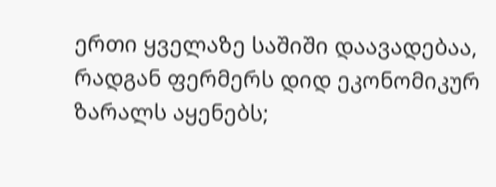ერთი ყველაზე საშიში დაავადებაა, რადგან ფერმერს დიდ ეკონომიკურ ზარალს აყენებს;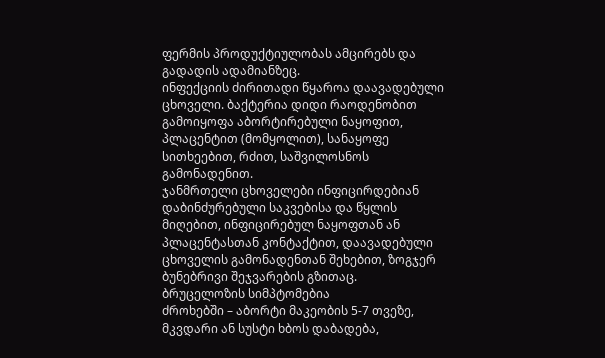ფერმის პროდუქტიულობას ამცირებს და გადადის ადამიანზეც.
ინფექციის ძირითადი წყაროა დაავადებული ცხოველი. ბაქტერია დიდი რაოდენობით გამოიყოფა აბორტირებული ნაყოფით, პლაცენტით (მომყოლით), სანაყოფე სითხეებით, რძით, საშვილოსნოს გამონადენით.
ჯანმრთელი ცხოველები ინფიცირდებიან დაბინძურებული საკვებისა და წყლის მიღებით, ინფიცირებულ ნაყოფთან ან პლაცენტასთან კონტაქტით, დაავადებული ცხოველის გამონადენთან შეხებით, ზოგჯერ ბუნებრივი შეჯვარების გზითაც.
ბრუცელოზის სიმპტომებია
ძროხებში – აბორტი მაკეობის 5-7 თვეზე, მკვდარი ან სუსტი ხბოს დაბადება,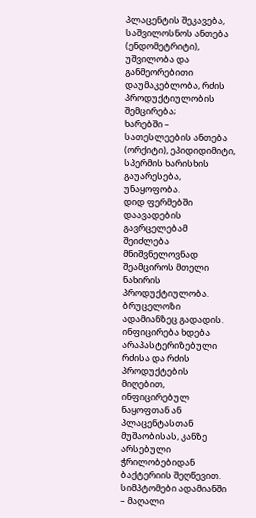პლაცენტის შეკავება, საშვილოსნოს ანთება (ენდომეტრიტი), უშვილობა და განმეორებითი დაუმაკებლობა, რძის პროდუქტიულობის შემცირება;
ხარებში – სათესლეების ანთება (ორქიტი), ეპიდიდიმიტი, სპერმის ხარისხის გაუარესება, უნაყოფობა.
დიდ ფერმებში დაავადების გავრცელებამ შეიძლება მნიშვნელოვნად შეამციროს მთელი ნახირის პროდუქტიულობა.
ბრუცელოზი ადამიანზეც გადადის. ინფიცირება ხდება არაპასტერიზებული რძისა და რძის პროდუქტების მიღებით, ინფიცირებულ ნაყოფთან ან პლაცენტასთან მუშაობისას, კანზე არსებული ჭრილობებიდან ბაქტერიის შეღწევით.
სიმპტომები ადამიანში – მაღალი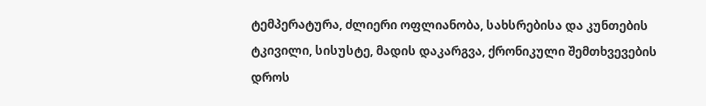ტემპერატურა, ძლიერი ოფლიანობა, სახსრებისა და კუნთების ტკივილი, სისუსტე, მადის დაკარგვა, ქრონიკული შემთხვევების დროს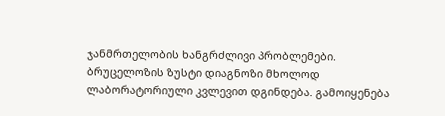ჯანმრთელობის ხანგრძლივი პრობლემები.
ბრუცელოზის ზუსტი დიაგნოზი მხოლოდ ლაბორატორიული კვლევით დგინდება. გამოიყენება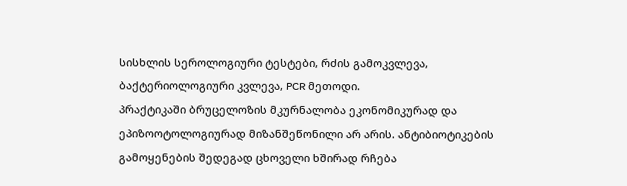სისხლის სეროლოგიური ტესტები, რძის გამოკვლევა, ბაქტერიოლოგიური კვლევა, PCR მეთოდი.
პრაქტიკაში ბრუცელოზის მკურნალობა ეკონომიკურად და ეპიზოოტოლოგიურად მიზანშეწონილი არ არის. ანტიბიოტიკების გამოყენების შედეგად ცხოველი ხშირად რჩება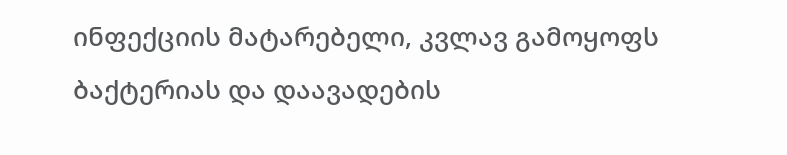ინფექციის მატარებელი, კვლავ გამოყოფს ბაქტერიას და დაავადების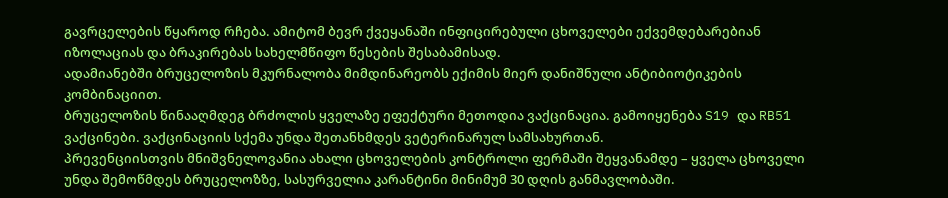გავრცელების წყაროდ რჩება. ამიტომ ბევრ ქვეყანაში ინფიცირებული ცხოველები ექვემდებარებიან იზოლაციას და ბრაკირებას სახელმწიფო წესების შესაბამისად.
ადამიანებში ბრუცელოზის მკურნალობა მიმდინარეობს ექიმის მიერ დანიშნული ანტიბიოტიკების კომბინაციით.
ბრუცელოზის წინააღმდეგ ბრძოლის ყველაზე ეფექტური მეთოდია ვაქცინაცია. გამოიყენება S19 და RB51 ვაქცინები. ვაქცინაციის სქემა უნდა შეთანხმდეს ვეტერინარულ სამსახურთან.
პრევენციისთვის მნიშვნელოვანია ახალი ცხოველების კონტროლი ფერმაში შეყვანამდე – ყველა ცხოველი უნდა შემოწმდეს ბრუცელოზზე, სასურველია კარანტინი მინიმუმ 30 დღის განმავლობაში.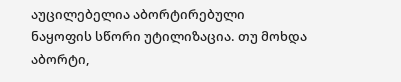აუცილებელია აბორტირებული ნაყოფის სწორი უტილიზაცია. თუ მოხდა აბორტი,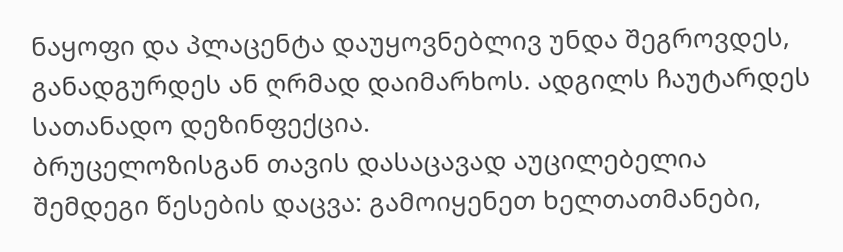ნაყოფი და პლაცენტა დაუყოვნებლივ უნდა შეგროვდეს, განადგურდეს ან ღრმად დაიმარხოს. ადგილს ჩაუტარდეს სათანადო დეზინფექცია.
ბრუცელოზისგან თავის დასაცავად აუცილებელია შემდეგი წესების დაცვა: გამოიყენეთ ხელთათმანები,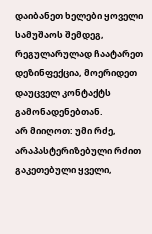დაიბანეთ ხელები ყოველი სამუშაოს შემდეგ, რეგულარულად ჩაატარეთ დეზინფექცია, მოერიდეთ დაუცველ კონტაქტს გამონადენებთან.
არ მიიღოთ: უმი რძე, არაპასტერიზებული რძით გაკეთებული ყველი,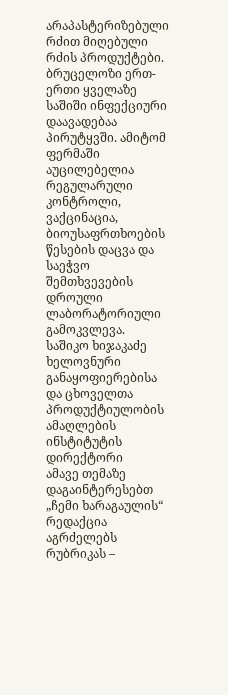არაპასტერიზებული რძით მიღებული რძის პროდუქტები.
ბრუცელოზი ერთ-ერთი ყველაზე საშიში ინფექციური დაავადებაა პირუტყვში. ამიტომ ფერმაში აუცილებელია რეგულარული კონტროლი, ვაქცინაცია, ბიოუსაფრთხოების წესების დაცვა და საეჭვო შემთხვევების დროული ლაბორატორიული გამოკვლევა.
საშიკო ხიჯაკაძე
ხელოვნური განაყოფიერებისა და ცხოველთა პროდუქტიულობის ამაღლების ინსტიტუტის დირექტორი
ამავე თემაზე დაგაინტერესებთ
„ჩემი ხარაგაულის“ რედაქცია აგრძელებს რუბრიკას –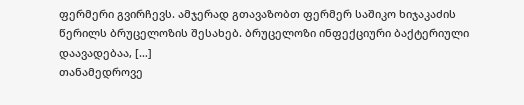ფერმერი გვირჩევს. ამჯერად გთავაზობთ ფერმერ საშიკო ხიჯაკაძის წერილს ბრუცელოზის შესახებ. ბრუცელოზი ინფექციური ბაქტერიული დაავადებაა, […]
თანამედროვე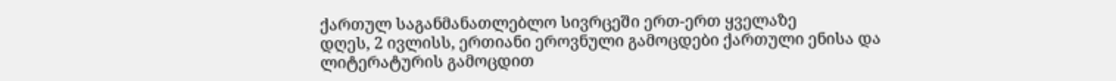ქართულ საგანმანათლებლო სივრცეში ერთ-ერთ ყველაზე
დღეს, 2 ივლისს, ერთიანი ეროვნული გამოცდები ქართული ენისა და ლიტერატურის გამოცდით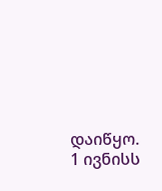დაიწყო.
1 ივნისს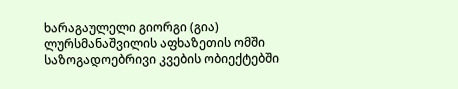ხარაგაულელი გიორგი (გია) ლურსმანაშვილის აფხაზეთის ომში
საზოგადოებრივი კვების ობიექტებში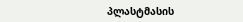პლასტმასის